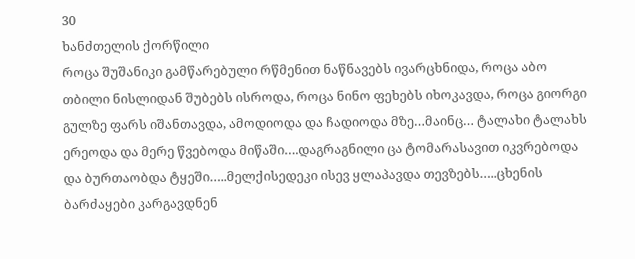30
ხანძთელის ქორწილი
როცა შუშანიკი გამწარებული რწმენით ნაწნავებს ივარცხნიდა, როცა აბო თბილი ნისლიდან შუბებს ისროდა, როცა ნინო ფეხებს იხოკავდა, როცა გიორგი გულზე ფარს იშანთავდა, ამოდიოდა და ჩადიოდა მზე…მაინც… ტალახი ტალახს ერეოდა და მერე წვებოდა მიწაში….დაგრაგნილი ცა ტომარასავით იკვრებოდა და ბურთაობდა ტყეში…..მელქისედეკი ისევ ყლაპავდა თევზებს…..ცხენის ბარძაყები კარგავდნენ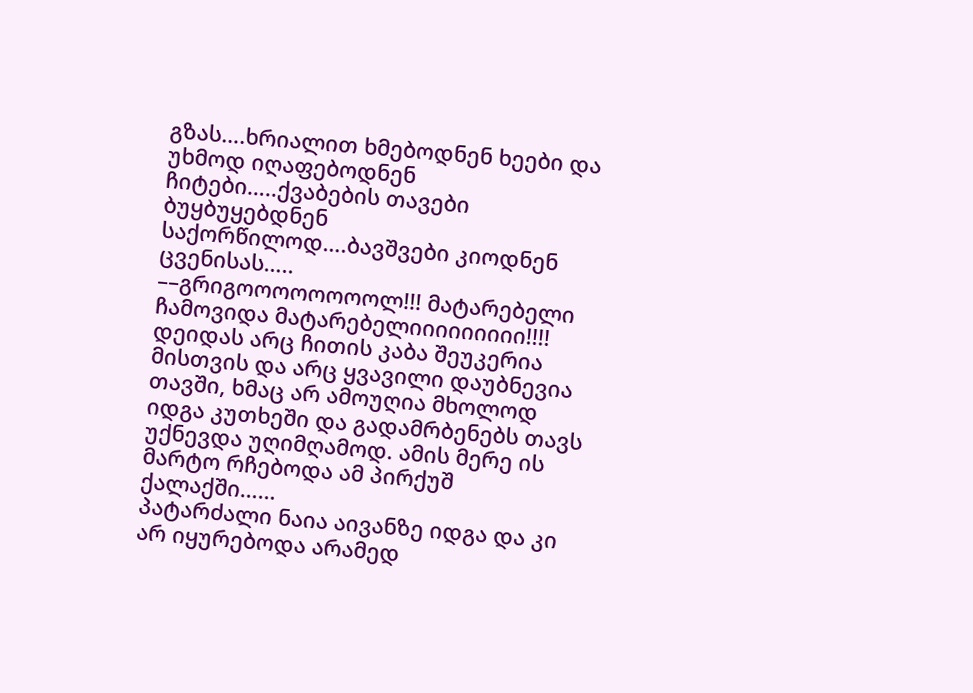გზას….ხრიალით ხმებოდნენ ხეები და უხმოდ იღაფებოდნენ ჩიტები…..ქვაბების თავები ბუყბუყებდნენ საქორწილოდ….ბავშვები კიოდნენ ცვენისას…..
––გრიგოოოოოოოოლ!!! მატარებელი ჩამოვიდა მატარებელიიიიიიიიი!!!!
დეიდას არც ჩითის კაბა შეუკერია მისთვის და არც ყვავილი დაუბნევია თავში, ხმაც არ ამოუღია მხოლოდ იდგა კუთხეში და გადამრბენებს თავს უქნევდა უღიმღამოდ. ამის მერე ის მარტო რჩებოდა ამ პირქუშ ქალაქში……
პატარძალი ნაია აივანზე იდგა და კი არ იყურებოდა არამედ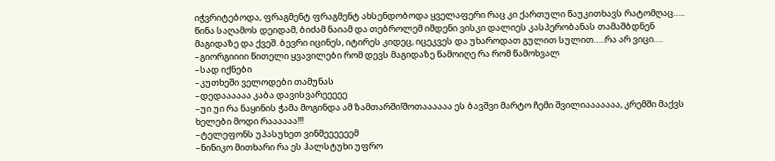იჭვრიტებოდა, ფრაგმენტ ფრაგმენტ ახსენდობოდა ყველაფერი რაც კი ქართული წაუკითხავს რატომღაც…..
წინა საღამოს დეიდამ, ბიძამ ნაიამ და თებროლემ იმდენი ვისკი დალიეს კასპერობანას თამაშბდნენ მაგიდაზე და ქვეშ. ბევრი იცინეს, იტირეს კიდეც, იცეკვეს და უხაროდათ გულით სულით…..რა არ ვიცი….
–გიორგიიიი წითელი ყვავილები რომ დევს მაგიდაზე წამოიღე რა რომ წამოხვალ
–სად იქნები
–კუთხეში ველოდები თამუნას
–დედაააააა კაბა დავისვარეეეეე
–უი უი რა ნაყინის ჭამა მოგინდა ამ ზამთარში!შოთაააააა ეს ბავშვი მარტო ჩემი შვილიააააააა, კრემში მაქვს ხელები მოდი რაააააა!!!
–ტელეფონს უპასუხეთ ვინმეეეეეემ
–ნინიკო მითხარი რა ეს ჰალსტუხი უფრო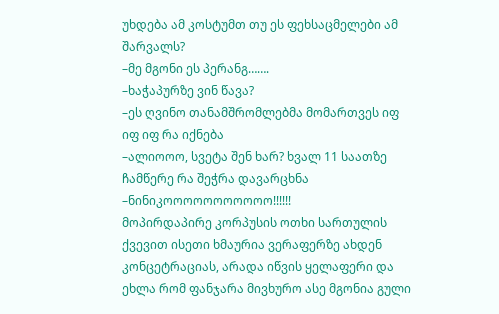უხდება ამ კოსტუმთ თუ ეს ფეხსაცმელები ამ შარვალს?
–მე მგონი ეს პერანგ…….
–ხაჭაპურზე ვინ წავა?
–ეს ღვინო თანამშრომლებმა მომართვეს იფ იფ იფ რა იქნება
–ალიოოო, სვეტა შენ ხარ? ხვალ 11 საათზე ჩამწერე რა შეჭრა დავარცხნა
–ნინიკოოოოოოოოოოო!!!!!!
მოპირდაპირე კორპუსის ოთხი სართულის ქვევით ისეთი ხმაურია ვერაფერზე ახდენ კონცეტრაციას, არადა იწვის ყელაფერი და ეხლა რომ ფანჯარა მივხურო ასე მგონია გული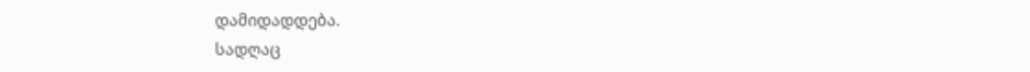დამიდადდება.
სადღაც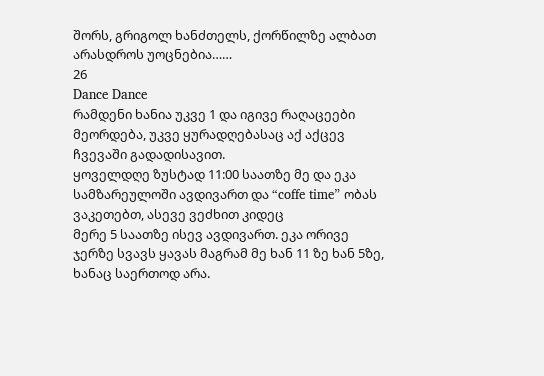შორს, გრიგოლ ხანძთელს, ქორწილზე ალბათ არასდროს უოცნებია……
26
Dance Dance
რამდენი ხანია უკვე 1 და იგივე რაღაცეები მეორდება, უკვე ყურადღებასაც აქ აქცევ ჩვევაში გადადისავით.
ყოველდღე ზუსტად 11:00 საათზე მე და ეკა სამზარეულოში ავდივართ და “coffe time” ობას ვაკეთებთ, ასევე ვეძხით კიდეც
მერე 5 საათზე ისევ ავდივართ. ეკა ორივე ჯერზე სვავს ყავას მაგრამ მე ხან 11 ზე ხან 5ზე, ხანაც საერთოდ არა.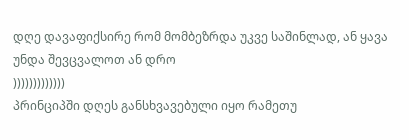დღე დავაფიქსირე რომ მომბეზრდა უკვე საშინლად, ან ყავა უნდა შევცვალოთ ან დრო
)))))))))))))
პრინციპში დღეს განსხვავებული იყო რამეთუ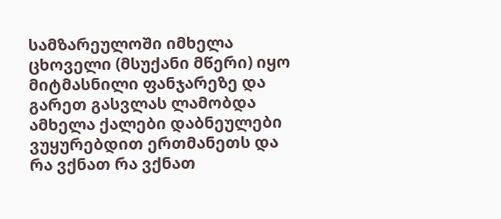სამზარეულოში იმხელა ცხოველი (მსუქანი მწერი) იყო მიტმასნილი ფანჯარეზე და გარეთ გასვლას ლამობდა ამხელა ქალები დაბნეულები ვუყურებდით ერთმანეთს და რა ვქნათ რა ვქნათ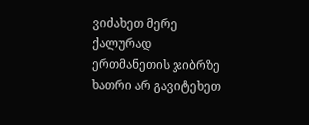ვიძახეთ მერე ქალურად ერთმანეთის ჯიბრზე ხათრი არ გავიტეხეთ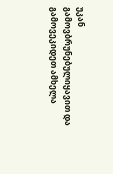უკან გამოვბრუნებულიყავით და გამოვეკიდეთ ამხელა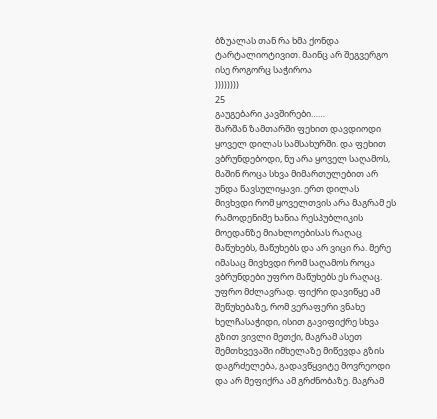ბზუალას თან რა ხმა ქონდა ტარტალიოტივით. მაინც არ შეგვერგო ისე როგორც საჭიროა
))))))))
25
გაუგებარი კავშირები……
შარშან ზამთარში ფეხით დავდიოდი ყოველ დილას სამსახურში. და ფეხით ვბრუნდებოდი, ნუ არა ყოველ საღამოს, მაშინ როცა სხვა მიმართულებით არ უნდა წავსულიყავი. ერთ დილას მივხვდი რომ ყოველთვის არა მაგრამ ეს რამოდენიმე ხანია რესპუბლიკის მოედანზე მიახლოებისას რაღაც მაწუხებს, მაწუხებს და არ ვიცი რა. მერე იმასაც მივხვდი რომ საღამოს როცა ვბრუნდები უფრო მაწუხებს ეს რაღაც. უფრო მძლავრად. ფიქრი დავიწყე ამ შეწუხებაზე, რომ ვერაფერი ვნახე ხელჩასაჭიდი, ისით გავიფიქრე სხვა გზით ვივლი მეთქი, მაგრამ ასეთ შემთხვევაში იმხელაზე მიწევდა გზის დაგრძელება, გადავწყვიტე მოვრეოდი და არ მეფიქრა ამ გრძნობაზე. მაგრამ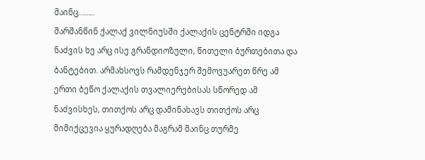მაინც……..
შარშანწინ ქალაქ ვილნიუსში ქალაქის ცენტრში იდგა ნაძვის ხე არც ისე გრანდიოზული, წითელი ბურთებითა და ბანტებით. არმახსოვს რამდენჯერ შემოვუარეთ წრე ამ ერთი ბეწო ქალაქის თვალიერებისას სწორედ ამ ნაძვისხეს, თითქოს არც დამინახავს თითქოს არც მიმიქცევია ყურადღება მაგრამ მაინც თურმე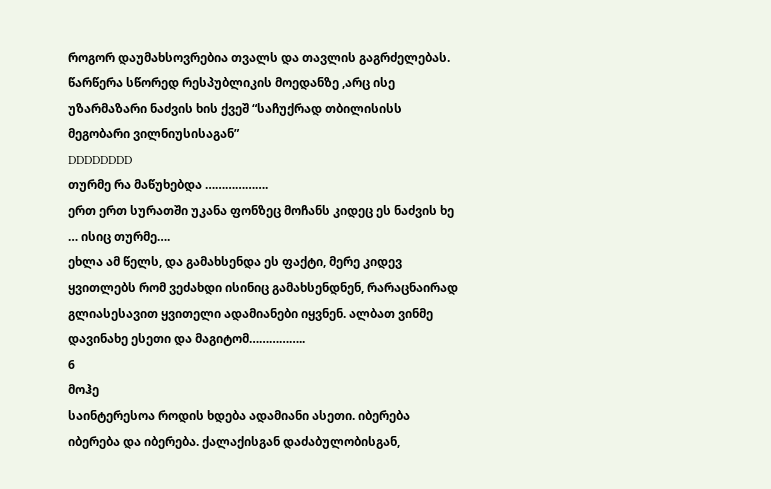როგორ დაუმახსოვრებია თვალს და თავლის გაგრძელებას.
წარწერა სწორედ რესპუბლიკის მოედანზე ,არც ისე უზარმაზარი ნაძვის ხის ქვეშ “საჩუქრად თბილისისს მეგობარი ვილნიუსისაგან”
DDDDDDDD
თურმე რა მაწუხებდა ……………….
ერთ ერთ სურათში უკანა ფონზეც მოჩანს კიდეც ეს ნაძვის ხე … ისიც თურმე….
ეხლა ამ წელს, და გამახსენდა ეს ფაქტი, მერე კიდევ ყვითლებს რომ ვეძახდი ისინიც გამახსენდნენ, რარაცნაირად გლიასესავით ყვითელი ადამიანები იყვნენ. ალბათ ვინმე დავინახე ესეთი და მაგიტომ……………..
6
მოჰე
საინტერესოა როდის ხდება ადამიანი ასეთი. იბერება იბერება და იბერება. ქალაქისგან დაძაბულობისგან,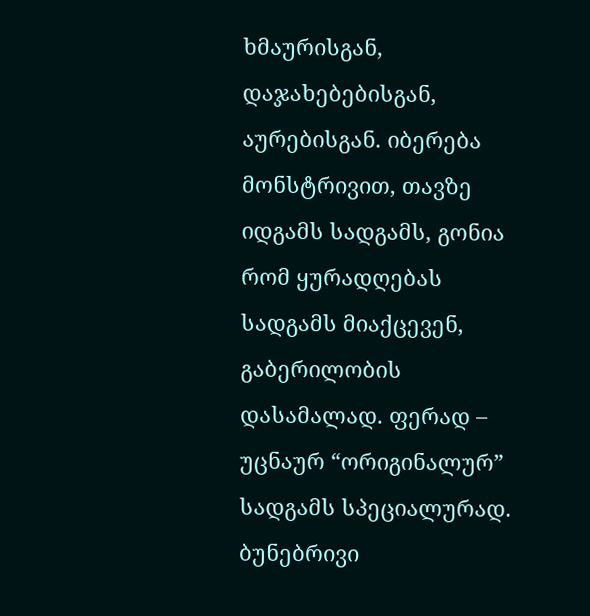ხმაურისგან, დაჯახებებისგან, აურებისგან. იბერება მონსტრივით, თავზე იდგამს სადგამს, გონია რომ ყურადღებას სადგამს მიაქცევენ, გაბერილობის დასამალად. ფერად – უცნაურ “ორიგინალურ” სადგამს სპეციალურად. ბუნებრივი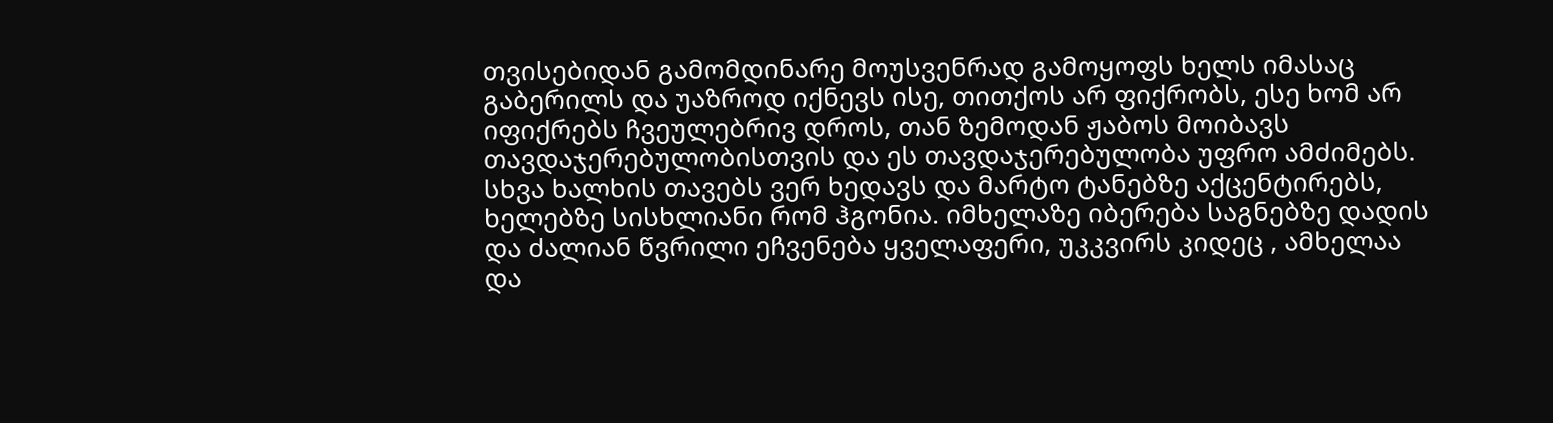თვისებიდან გამომდინარე მოუსვენრად გამოყოფს ხელს იმასაც გაბერილს და უაზროდ იქნევს ისე, თითქოს არ ფიქრობს, ესე ხომ არ იფიქრებს ჩვეულებრივ დროს, თან ზემოდან ჟაბოს მოიბავს თავდაჯერებულობისთვის და ეს თავდაჯერებულობა უფრო ამძიმებს. სხვა ხალხის თავებს ვერ ხედავს და მარტო ტანებზე აქცენტირებს, ხელებზე სისხლიანი რომ ჰგონია. იმხელაზე იბერება საგნებზე დადის და ძალიან წვრილი ეჩვენება ყველაფერი, უკკვირს კიდეც , ამხელაა და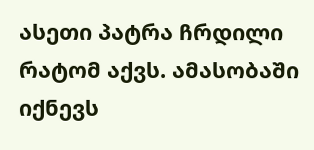ასეთი პატრა ჩრდილი რატომ აქვს. ამასობაში იქნევს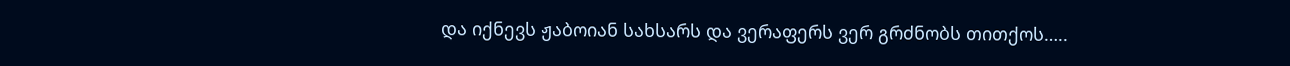და იქნევს ჟაბოიან სახსარს და ვერაფერს ვერ გრძნობს თითქოს…..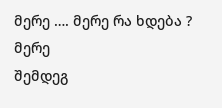მერე …. მერე რა ხდება ? მერე
შემდეგ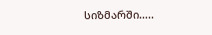სიზმარში…..